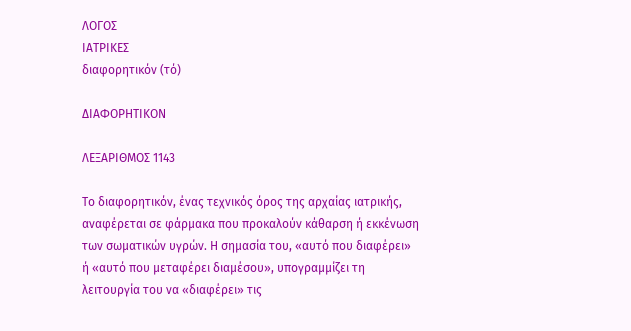ΛΟΓΟΣ
ΙΑΤΡΙΚΕΣ
διαφορητικόν (τό)

ΔΙΑΦΟΡΗΤΙΚΟΝ

ΛΕΞΑΡΙΘΜΟΣ 1143

Το διαφορητικόν, ένας τεχνικός όρος της αρχαίας ιατρικής, αναφέρεται σε φάρμακα που προκαλούν κάθαρση ή εκκένωση των σωματικών υγρών. Η σημασία του, «αυτό που διαφέρει» ή «αυτό που μεταφέρει διαμέσου», υπογραμμίζει τη λειτουργία του να «διαφέρει» τις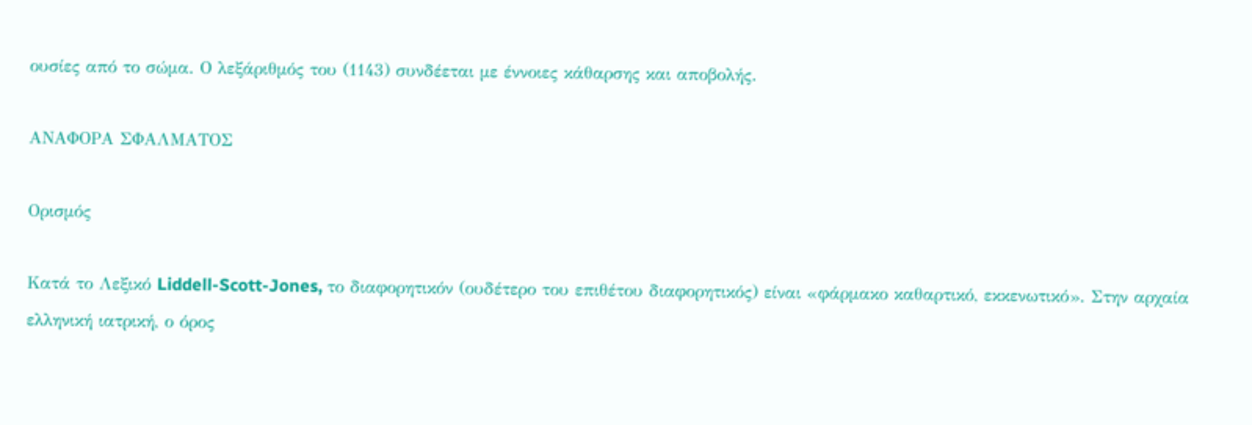ουσίες από το σώμα. Ο λεξάριθμός του (1143) συνδέεται με έννοιες κάθαρσης και αποβολής.

ΑΝΑΦΟΡΑ ΣΦΑΛΜΑΤΟΣ

Ορισμός

Κατά το Λεξικό Liddell-Scott-Jones, το διαφορητικόν (ουδέτερο του επιθέτου διαφορητικός) είναι «φάρμακο καθαρτικό, εκκενωτικό». Στην αρχαία ελληνική ιατρική, ο όρος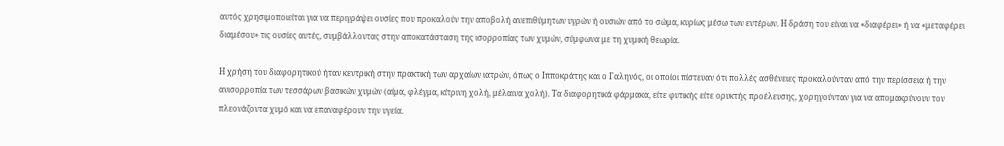αυτός χρησιμοποιείται για να περιγράψει ουσίες που προκαλούν την αποβολή ανεπιθύμητων υγρών ή ουσιών από το σώμα, κυρίως μέσω των εντέρων. Η δράση του είναι να «διαφέρει» ή να «μεταφέρει διαμέσου» τις ουσίες αυτές, συμβάλλοντας στην αποκατάσταση της ισορροπίας των χυμών, σύμφωνα με τη χυμική θεωρία.

Η χρήση του διαφορητικού ήταν κεντρική στην πρακτική των αρχαίων ιατρών, όπως ο Ιπποκράτης και ο Γαληνός, οι οποίοι πίστευαν ότι πολλές ασθένειες προκαλούνταν από την περίσσεια ή την ανισορροπία των τεσσάρων βασικών χυμών (αίμα, φλέγμα, κίτρινη χολή, μέλαινα χολή). Τα διαφορητικά φάρμακα, είτε φυτικής είτε ορυκτής προέλευσης, χορηγούνταν για να απομακρύνουν τον πλεονάζοντα χυμό και να επαναφέρουν την υγεία.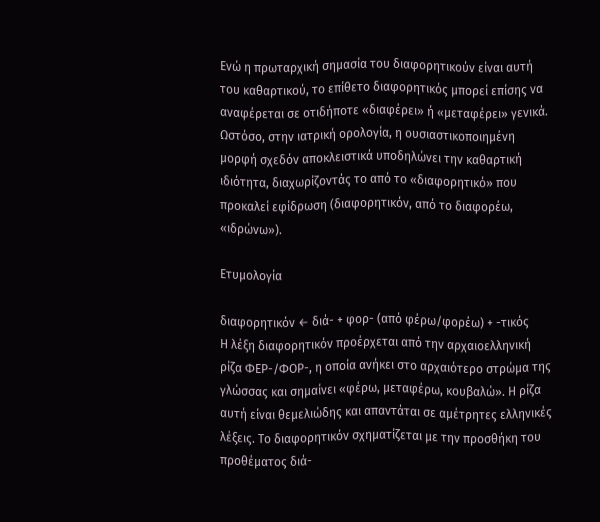Ενώ η πρωταρχική σημασία του διαφορητικούν είναι αυτή του καθαρτικού, το επίθετο διαφορητικός μπορεί επίσης να αναφέρεται σε οτιδήποτε «διαφέρει» ή «μεταφέρει» γενικά. Ωστόσο, στην ιατρική ορολογία, η ουσιαστικοποιημένη μορφή σχεδόν αποκλειστικά υποδηλώνει την καθαρτική ιδιότητα, διαχωρίζοντάς το από το «διαφορητικό» που προκαλεί εφίδρωση (διαφορητικόν, από το διαφορέω, «ιδρώνω»).

Ετυμολογία

διαφορητικόν ← διά- + φορ- (από φέρω/φορέω) + -τικός
Η λέξη διαφορητικόν προέρχεται από την αρχαιοελληνική ρίζα ΦΕΡ-/ΦΟΡ-, η οποία ανήκει στο αρχαιότερο στρώμα της γλώσσας και σημαίνει «φέρω, μεταφέρω, κουβαλώ». Η ρίζα αυτή είναι θεμελιώδης και απαντάται σε αμέτρητες ελληνικές λέξεις. Το διαφορητικόν σχηματίζεται με την προσθήκη του προθέματος διά-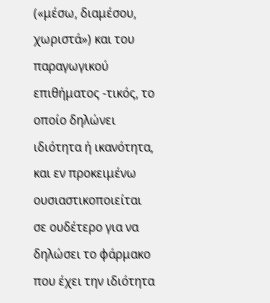(«μέσω, διαμέσου, χωριστά») και του παραγωγικού επιθήματος -τικός, το οποίο δηλώνει ιδιότητα ή ικανότητα, και εν προκειμένω ουσιαστικοποιείται σε ουδέτερο για να δηλώσει το φάρμακο που έχει την ιδιότητα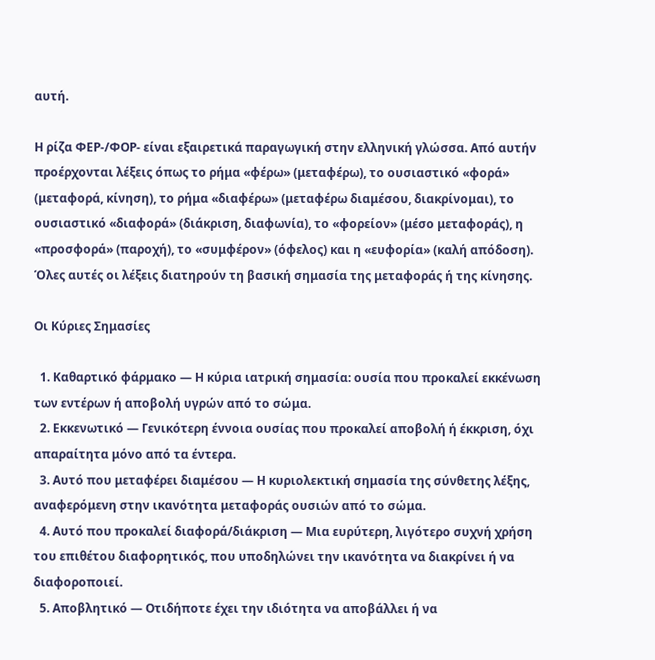αυτή.

Η ρίζα ΦΕΡ-/ΦΟΡ- είναι εξαιρετικά παραγωγική στην ελληνική γλώσσα. Από αυτήν προέρχονται λέξεις όπως το ρήμα «φέρω» (μεταφέρω), το ουσιαστικό «φορά» (μεταφορά, κίνηση), το ρήμα «διαφέρω» (μεταφέρω διαμέσου, διακρίνομαι), το ουσιαστικό «διαφορά» (διάκριση, διαφωνία), το «φορείον» (μέσο μεταφοράς), η «προσφορά» (παροχή), το «συμφέρον» (όφελος) και η «ευφορία» (καλή απόδοση). Όλες αυτές οι λέξεις διατηρούν τη βασική σημασία της μεταφοράς ή της κίνησης.

Οι Κύριες Σημασίες

  1. Καθαρτικό φάρμακο — Η κύρια ιατρική σημασία: ουσία που προκαλεί εκκένωση των εντέρων ή αποβολή υγρών από το σώμα.
  2. Εκκενωτικό — Γενικότερη έννοια ουσίας που προκαλεί αποβολή ή έκκριση, όχι απαραίτητα μόνο από τα έντερα.
  3. Αυτό που μεταφέρει διαμέσου — Η κυριολεκτική σημασία της σύνθετης λέξης, αναφερόμενη στην ικανότητα μεταφοράς ουσιών από το σώμα.
  4. Αυτό που προκαλεί διαφορά/διάκριση — Μια ευρύτερη, λιγότερο συχνή χρήση του επιθέτου διαφορητικός, που υποδηλώνει την ικανότητα να διακρίνει ή να διαφοροποιεί.
  5. Αποβλητικό — Οτιδήποτε έχει την ιδιότητα να αποβάλλει ή να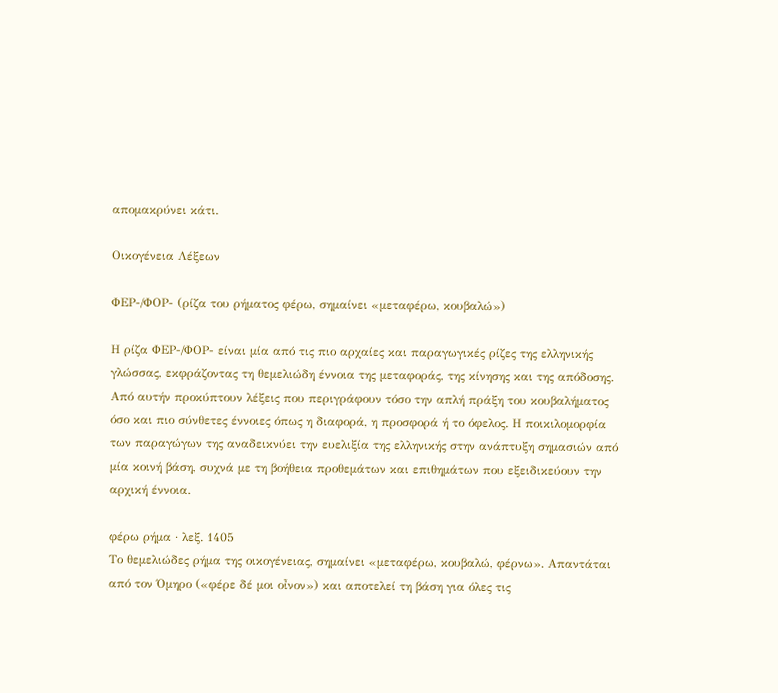απομακρύνει κάτι.

Οικογένεια Λέξεων

ΦΕΡ-/ΦΟΡ- (ρίζα του ρήματος φέρω, σημαίνει «μεταφέρω, κουβαλώ»)

Η ρίζα ΦΕΡ-/ΦΟΡ- είναι μία από τις πιο αρχαίες και παραγωγικές ρίζες της ελληνικής γλώσσας, εκφράζοντας τη θεμελιώδη έννοια της μεταφοράς, της κίνησης και της απόδοσης. Από αυτήν προκύπτουν λέξεις που περιγράφουν τόσο την απλή πράξη του κουβαλήματος όσο και πιο σύνθετες έννοιες όπως η διαφορά, η προσφορά ή το όφελος. Η ποικιλομορφία των παραγώγων της αναδεικνύει την ευελιξία της ελληνικής στην ανάπτυξη σημασιών από μία κοινή βάση, συχνά με τη βοήθεια προθεμάτων και επιθημάτων που εξειδικεύουν την αρχική έννοια.

φέρω ρήμα · λεξ. 1405
Το θεμελιώδες ρήμα της οικογένειας, σημαίνει «μεταφέρω, κουβαλώ, φέρνω». Απαντάται από τον Όμηρο («φέρε δέ μοι οἶνον») και αποτελεί τη βάση για όλες τις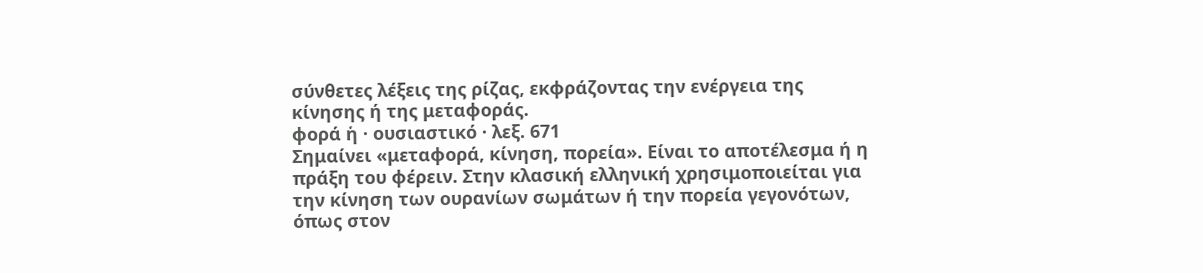σύνθετες λέξεις της ρίζας, εκφράζοντας την ενέργεια της κίνησης ή της μεταφοράς.
φορά ἡ · ουσιαστικό · λεξ. 671
Σημαίνει «μεταφορά, κίνηση, πορεία». Είναι το αποτέλεσμα ή η πράξη του φέρειν. Στην κλασική ελληνική χρησιμοποιείται για την κίνηση των ουρανίων σωμάτων ή την πορεία γεγονότων, όπως στον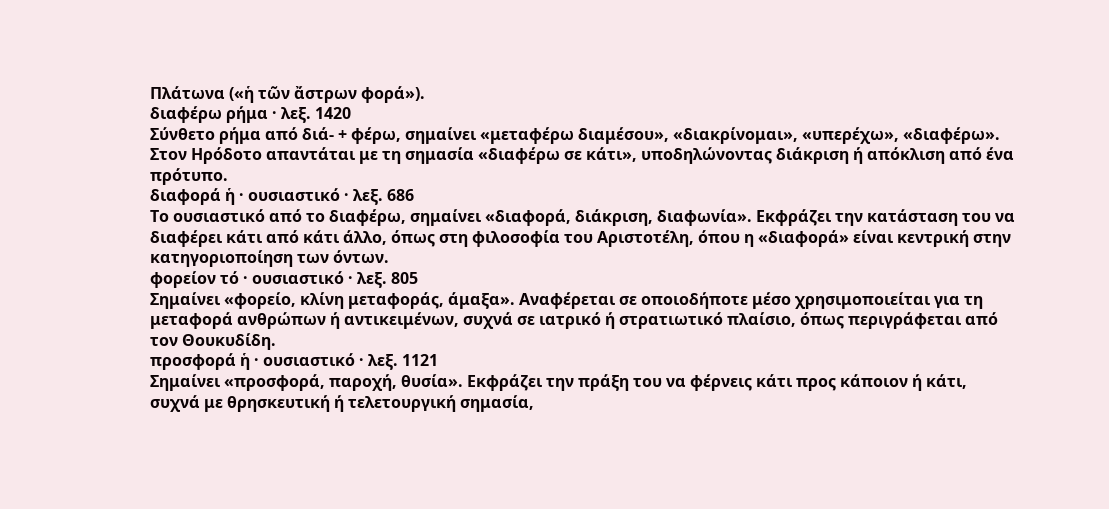Πλάτωνα («ἡ τῶν ἄστρων φορά»).
διαφέρω ρήμα · λεξ. 1420
Σύνθετο ρήμα από διά- + φέρω, σημαίνει «μεταφέρω διαμέσου», «διακρίνομαι», «υπερέχω», «διαφέρω». Στον Ηρόδοτο απαντάται με τη σημασία «διαφέρω σε κάτι», υποδηλώνοντας διάκριση ή απόκλιση από ένα πρότυπο.
διαφορά ἡ · ουσιαστικό · λεξ. 686
Το ουσιαστικό από το διαφέρω, σημαίνει «διαφορά, διάκριση, διαφωνία». Εκφράζει την κατάσταση του να διαφέρει κάτι από κάτι άλλο, όπως στη φιλοσοφία του Αριστοτέλη, όπου η «διαφορά» είναι κεντρική στην κατηγοριοποίηση των όντων.
φορείον τό · ουσιαστικό · λεξ. 805
Σημαίνει «φορείο, κλίνη μεταφοράς, άμαξα». Αναφέρεται σε οποιοδήποτε μέσο χρησιμοποιείται για τη μεταφορά ανθρώπων ή αντικειμένων, συχνά σε ιατρικό ή στρατιωτικό πλαίσιο, όπως περιγράφεται από τον Θουκυδίδη.
προσφορά ἡ · ουσιαστικό · λεξ. 1121
Σημαίνει «προσφορά, παροχή, θυσία». Εκφράζει την πράξη του να φέρνεις κάτι προς κάποιον ή κάτι, συχνά με θρησκευτική ή τελετουργική σημασία,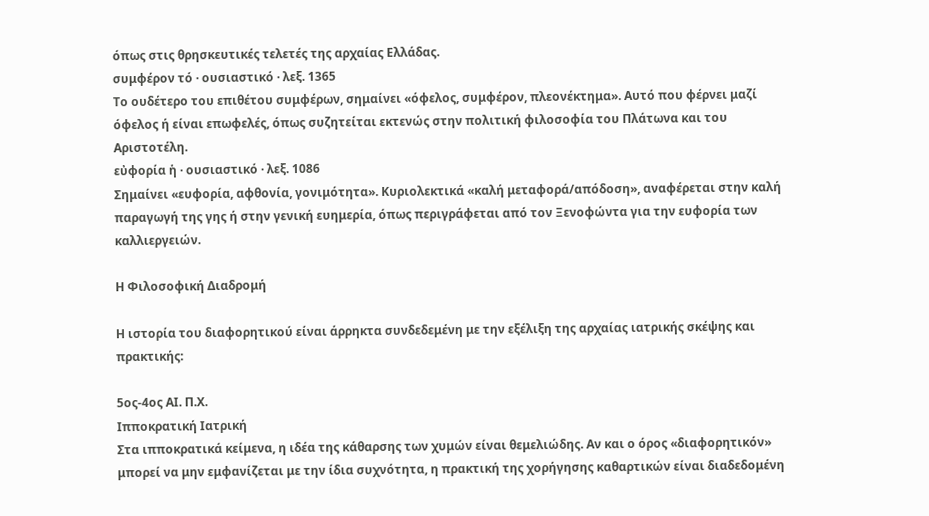όπως στις θρησκευτικές τελετές της αρχαίας Ελλάδας.
συμφέρον τό · ουσιαστικό · λεξ. 1365
Το ουδέτερο του επιθέτου συμφέρων, σημαίνει «όφελος, συμφέρον, πλεονέκτημα». Αυτό που φέρνει μαζί όφελος ή είναι επωφελές, όπως συζητείται εκτενώς στην πολιτική φιλοσοφία του Πλάτωνα και του Αριστοτέλη.
εὐφορία ἡ · ουσιαστικό · λεξ. 1086
Σημαίνει «ευφορία, αφθονία, γονιμότητα». Κυριολεκτικά «καλή μεταφορά/απόδοση», αναφέρεται στην καλή παραγωγή της γης ή στην γενική ευημερία, όπως περιγράφεται από τον Ξενοφώντα για την ευφορία των καλλιεργειών.

Η Φιλοσοφική Διαδρομή

Η ιστορία του διαφορητικού είναι άρρηκτα συνδεδεμένη με την εξέλιξη της αρχαίας ιατρικής σκέψης και πρακτικής:

5ος-4ος ΑΙ. Π.Χ.
Ιπποκρατική Ιατρική
Στα ιπποκρατικά κείμενα, η ιδέα της κάθαρσης των χυμών είναι θεμελιώδης. Αν και ο όρος «διαφορητικόν» μπορεί να μην εμφανίζεται με την ίδια συχνότητα, η πρακτική της χορήγησης καθαρτικών είναι διαδεδομένη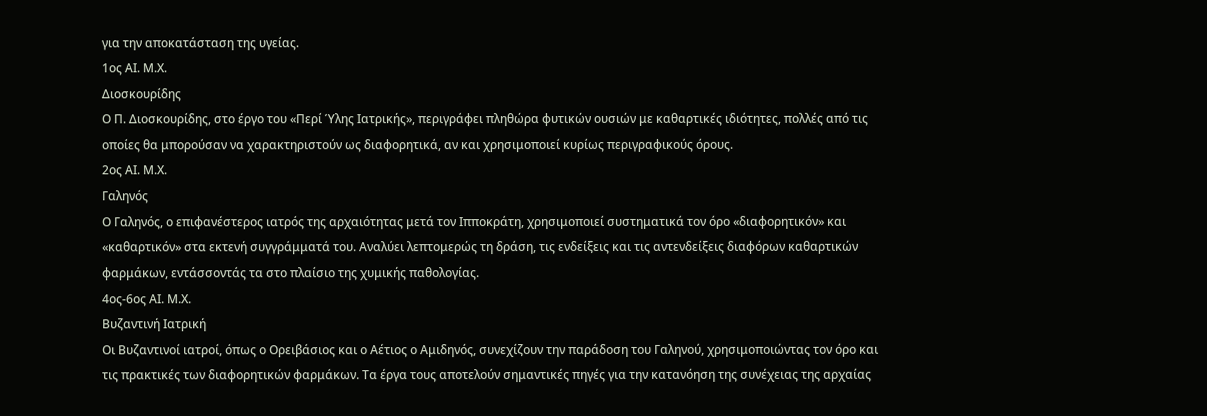για την αποκατάσταση της υγείας.
1ος ΑΙ. Μ.Χ.
Διοσκουρίδης
Ο Π. Διοσκουρίδης, στο έργο του «Περί Ύλης Ιατρικής», περιγράφει πληθώρα φυτικών ουσιών με καθαρτικές ιδιότητες, πολλές από τις οποίες θα μπορούσαν να χαρακτηριστούν ως διαφορητικά, αν και χρησιμοποιεί κυρίως περιγραφικούς όρους.
2ος ΑΙ. Μ.Χ.
Γαληνός
Ο Γαληνός, ο επιφανέστερος ιατρός της αρχαιότητας μετά τον Ιπποκράτη, χρησιμοποιεί συστηματικά τον όρο «διαφορητικόν» και «καθαρτικόν» στα εκτενή συγγράμματά του. Αναλύει λεπτομερώς τη δράση, τις ενδείξεις και τις αντενδείξεις διαφόρων καθαρτικών φαρμάκων, εντάσσοντάς τα στο πλαίσιο της χυμικής παθολογίας.
4ος-6ος ΑΙ. Μ.Χ.
Βυζαντινή Ιατρική
Οι Βυζαντινοί ιατροί, όπως ο Ορειβάσιος και ο Αέτιος ο Αμιδηνός, συνεχίζουν την παράδοση του Γαληνού, χρησιμοποιώντας τον όρο και τις πρακτικές των διαφορητικών φαρμάκων. Τα έργα τους αποτελούν σημαντικές πηγές για την κατανόηση της συνέχειας της αρχαίας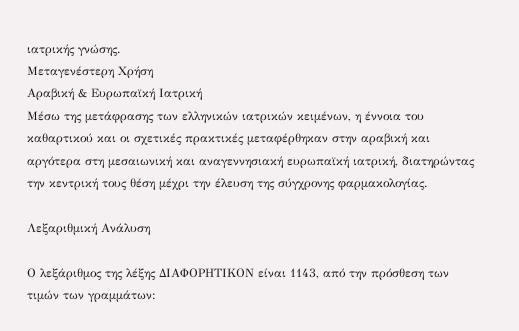ιατρικής γνώσης.
Μεταγενέστερη Χρήση
Αραβική & Ευρωπαϊκή Ιατρική
Μέσω της μετάφρασης των ελληνικών ιατρικών κειμένων, η έννοια του καθαρτικού και οι σχετικές πρακτικές μεταφέρθηκαν στην αραβική και αργότερα στη μεσαιωνική και αναγεννησιακή ευρωπαϊκή ιατρική, διατηρώντας την κεντρική τους θέση μέχρι την έλευση της σύγχρονης φαρμακολογίας.

Λεξαριθμική Ανάλυση

Ο λεξάριθμος της λέξης ΔΙΑΦΟΡΗΤΙΚΟΝ είναι 1143, από την πρόσθεση των τιμών των γραμμάτων: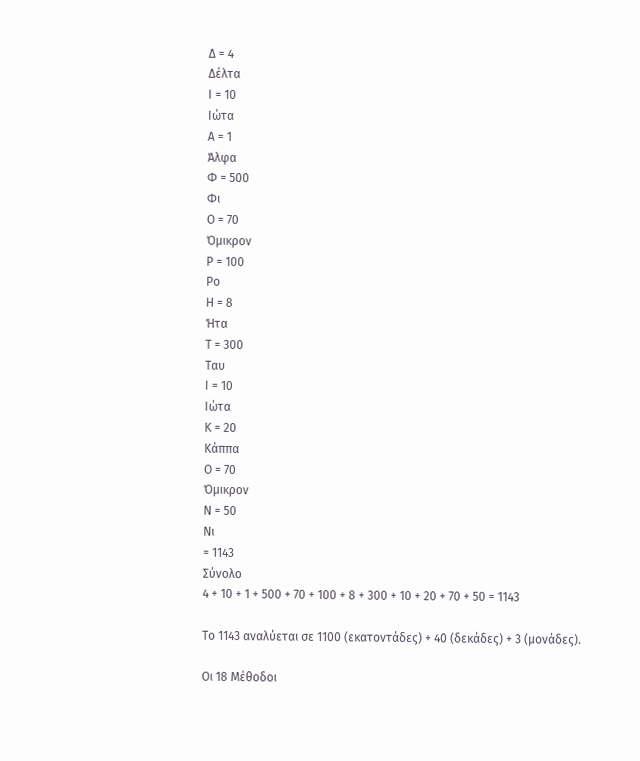Δ = 4
Δέλτα
Ι = 10
Ιώτα
Α = 1
Άλφα
Φ = 500
Φι
Ο = 70
Όμικρον
Ρ = 100
Ρο
Η = 8
Ήτα
Τ = 300
Ταυ
Ι = 10
Ιώτα
Κ = 20
Κάππα
Ο = 70
Όμικρον
Ν = 50
Νι
= 1143
Σύνολο
4 + 10 + 1 + 500 + 70 + 100 + 8 + 300 + 10 + 20 + 70 + 50 = 1143

Το 1143 αναλύεται σε 1100 (εκατοντάδες) + 40 (δεκάδες) + 3 (μονάδες).

Οι 18 Μέθοδοι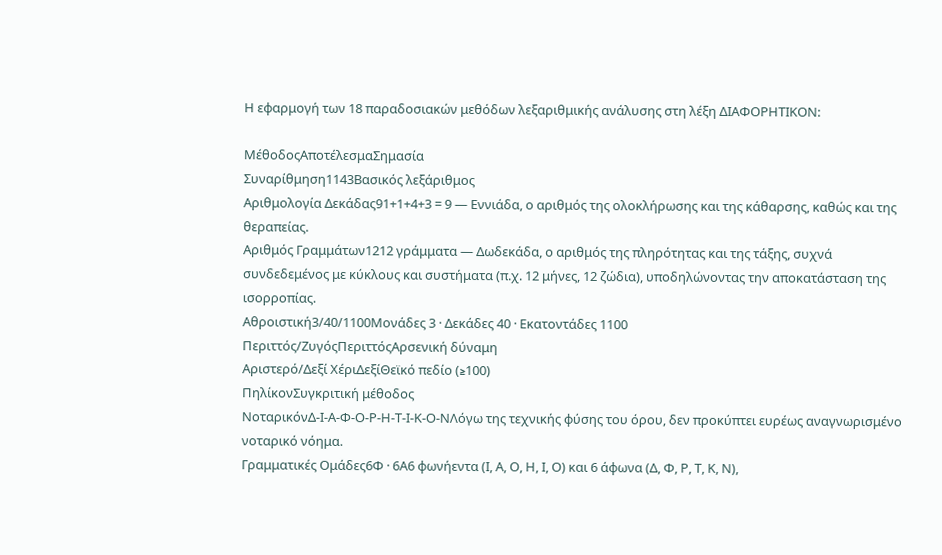Η εφαρμογή των 18 παραδοσιακών μεθόδων λεξαριθμικής ανάλυσης στη λέξη ΔΙΑΦΟΡΗΤΙΚΟΝ:

ΜέθοδοςΑποτέλεσμαΣημασία
Συναρίθμηση1143Βασικός λεξάριθμος
Αριθμολογία Δεκάδας91+1+4+3 = 9 — Εννιάδα, ο αριθμός της ολοκλήρωσης και της κάθαρσης, καθώς και της θεραπείας.
Αριθμός Γραμμάτων1212 γράμματα — Δωδεκάδα, ο αριθμός της πληρότητας και της τάξης, συχνά συνδεδεμένος με κύκλους και συστήματα (π.χ. 12 μήνες, 12 ζώδια), υποδηλώνοντας την αποκατάσταση της ισορροπίας.
Αθροιστική3/40/1100Μονάδες 3 · Δεκάδες 40 · Εκατοντάδες 1100
Περιττός/ΖυγόςΠεριττόςΑρσενική δύναμη
Αριστερό/Δεξί ΧέριΔεξίΘεϊκό πεδίο (≥100)
ΠηλίκονΣυγκριτική μέθοδος
ΝοταρικόνΔ-Ι-Α-Φ-Ο-Ρ-Η-Τ-Ι-Κ-Ο-ΝΛόγω της τεχνικής φύσης του όρου, δεν προκύπτει ευρέως αναγνωρισμένο νοταρικό νόημα.
Γραμματικές Ομάδες6Φ · 6Α6 φωνήεντα (Ι, Α, Ο, Η, Ι, Ο) και 6 άφωνα (Δ, Φ, Ρ, Τ, Κ, Ν),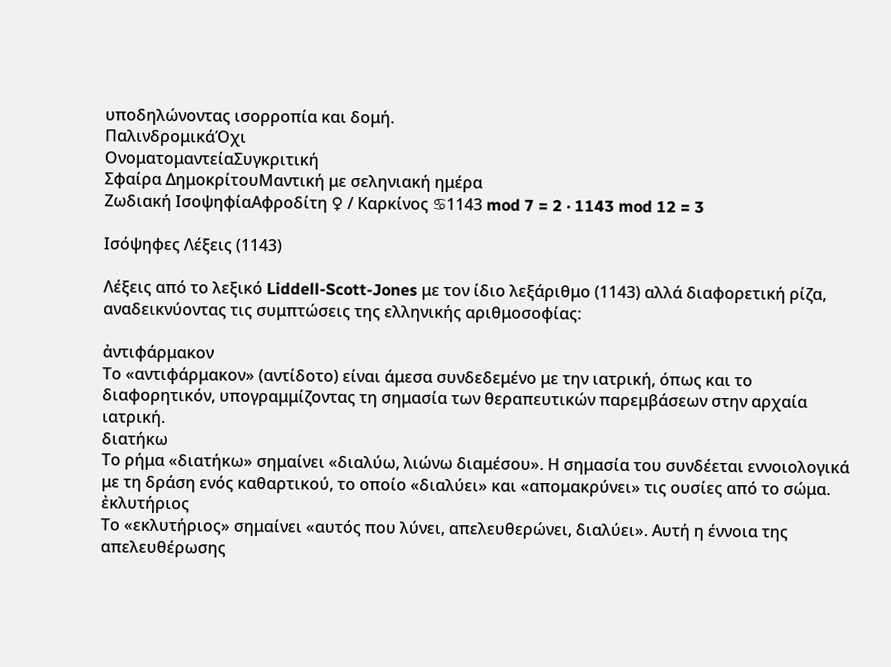υποδηλώνοντας ισορροπία και δομή.
ΠαλινδρομικάΌχι
ΟνοματομαντείαΣυγκριτική
Σφαίρα ΔημοκρίτουΜαντική με σεληνιακή ημέρα
Ζωδιακή ΙσοψηφίαΑφροδίτη ♀ / Καρκίνος ♋1143 mod 7 = 2 · 1143 mod 12 = 3

Ισόψηφες Λέξεις (1143)

Λέξεις από το λεξικό Liddell-Scott-Jones με τον ίδιο λεξάριθμο (1143) αλλά διαφορετική ρίζα, αναδεικνύοντας τις συμπτώσεις της ελληνικής αριθμοσοφίας:

ἀντιφάρμακον
Το «αντιφάρμακον» (αντίδοτο) είναι άμεσα συνδεδεμένο με την ιατρική, όπως και το διαφορητικόν, υπογραμμίζοντας τη σημασία των θεραπευτικών παρεμβάσεων στην αρχαία ιατρική.
διατήκω
Το ρήμα «διατήκω» σημαίνει «διαλύω, λιώνω διαμέσου». Η σημασία του συνδέεται εννοιολογικά με τη δράση ενός καθαρτικού, το οποίο «διαλύει» και «απομακρύνει» τις ουσίες από το σώμα.
ἐκλυτήριος
Το «εκλυτήριος» σημαίνει «αυτός που λύνει, απελευθερώνει, διαλύει». Αυτή η έννοια της απελευθέρωσης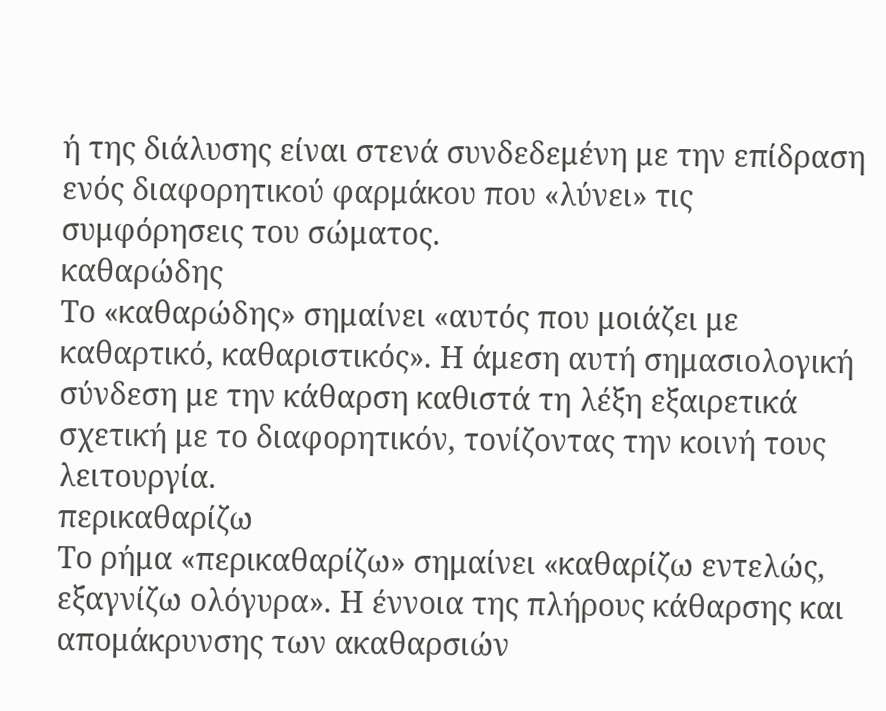ή της διάλυσης είναι στενά συνδεδεμένη με την επίδραση ενός διαφορητικού φαρμάκου που «λύνει» τις συμφόρησεις του σώματος.
καθαρώδης
Το «καθαρώδης» σημαίνει «αυτός που μοιάζει με καθαρτικό, καθαριστικός». Η άμεση αυτή σημασιολογική σύνδεση με την κάθαρση καθιστά τη λέξη εξαιρετικά σχετική με το διαφορητικόν, τονίζοντας την κοινή τους λειτουργία.
περικαθαρίζω
Το ρήμα «περικαθαρίζω» σημαίνει «καθαρίζω εντελώς, εξαγνίζω ολόγυρα». Η έννοια της πλήρους κάθαρσης και απομάκρυνσης των ακαθαρσιών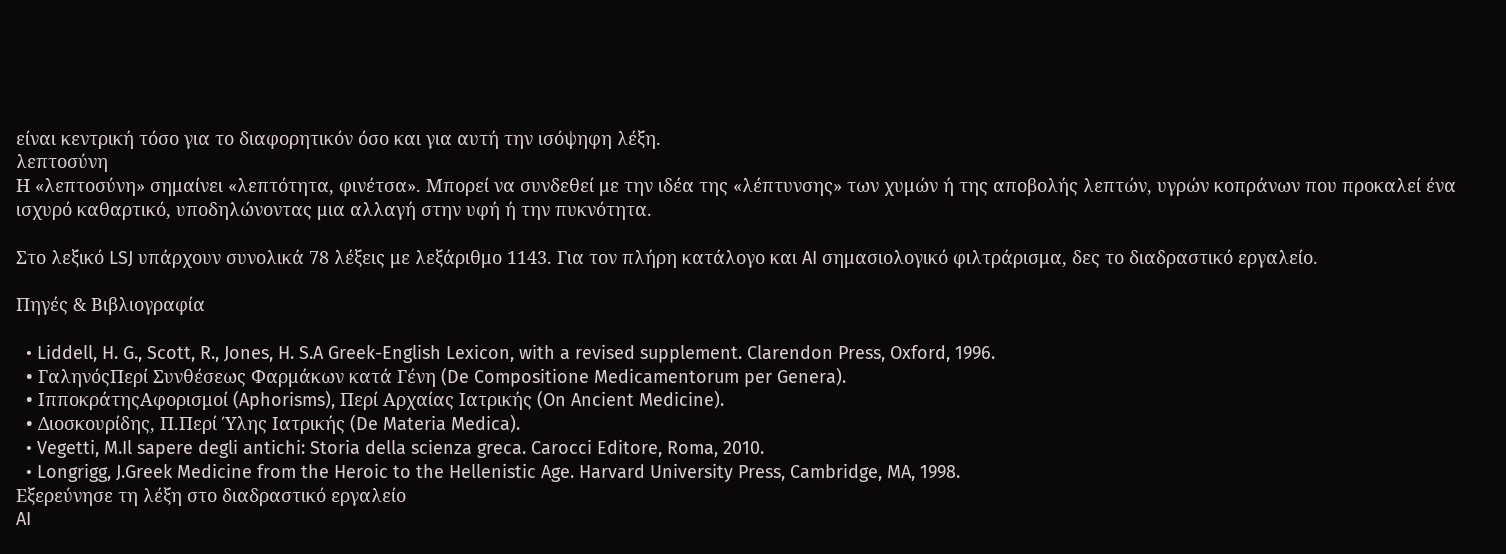είναι κεντρική τόσο για το διαφορητικόν όσο και για αυτή την ισόψηφη λέξη.
λεπτοσύνη
Η «λεπτοσύνη» σημαίνει «λεπτότητα, φινέτσα». Μπορεί να συνδεθεί με την ιδέα της «λέπτυνσης» των χυμών ή της αποβολής λεπτών, υγρών κοπράνων που προκαλεί ένα ισχυρό καθαρτικό, υποδηλώνοντας μια αλλαγή στην υφή ή την πυκνότητα.

Στο λεξικό LSJ υπάρχουν συνολικά 78 λέξεις με λεξάριθμο 1143. Για τον πλήρη κατάλογο και AI σημασιολογικό φιλτράρισμα, δες το διαδραστικό εργαλείο.

Πηγές & Βιβλιογραφία

  • Liddell, H. G., Scott, R., Jones, H. S.A Greek-English Lexicon, with a revised supplement. Clarendon Press, Oxford, 1996.
  • ΓαληνόςΠερί Συνθέσεως Φαρμάκων κατά Γένη (De Compositione Medicamentorum per Genera).
  • ΙπποκράτηςΑφορισμοί (Aphorisms), Περί Αρχαίας Ιατρικής (On Ancient Medicine).
  • Διοσκουρίδης, Π.Περί Ύλης Ιατρικής (De Materia Medica).
  • Vegetti, M.Il sapere degli antichi: Storia della scienza greca. Carocci Editore, Roma, 2010.
  • Longrigg, J.Greek Medicine from the Heroic to the Hellenistic Age. Harvard University Press, Cambridge, MA, 1998.
Εξερεύνησε τη λέξη στο διαδραστικό εργαλείο
AI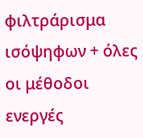φιλτράρισμα ισόψηφων + όλες οι μέθοδοι ενεργές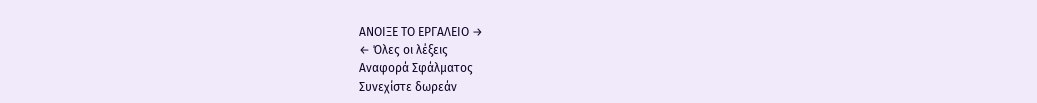ΑΝΟΙΞΕ ΤΟ ΕΡΓΑΛΕΙΟ →
← Όλες οι λέξεις
Αναφορά Σφάλματος
Συνεχίστε δωρεάν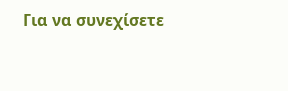Για να συνεχίσετε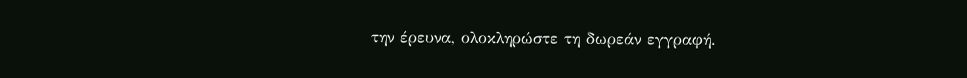την έρευνα, ολοκληρώστε τη δωρεάν εγγραφή.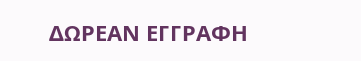ΔΩΡΕΑΝ ΕΓΓΡΑΦΗ